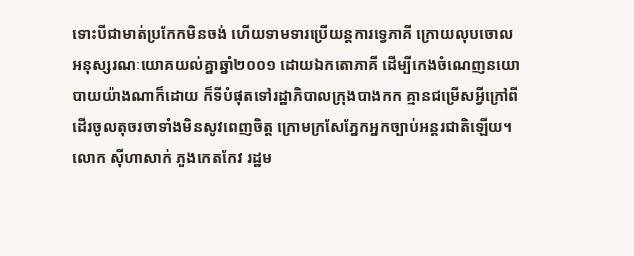ទោះបីជាមាត់ប្រកែកមិនចង់ ហើយទាមទារប្រើយន្តការទ្វេភាគី ក្រោយលុបចោលអនុស្សរណៈយោគយល់គ្នាឆ្នាំ២០០១ ដោយឯកតោភាគី ដើម្បីកេងចំណេញនយោបាយយ៉ាងណាក៏ដោយ ក៏ទីបំផុតទៅរដ្ឋាភិបាលក្រុងបាងកក គ្មានជម្រើសអ្វីក្រៅពីដើរចូលតុចរចាទាំងមិនសូវពេញចិត្ត ក្រោមក្រសែភ្នែកអ្នកច្បាប់អន្តរជាតិឡើយ។ លោក ស៊ីហាសាក់ ភួងកេតកែវ រដ្ឋម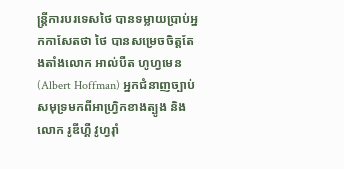ន្ត្រីការបរទេសថៃ បានទម្លាយប្រាប់អ្នកកាសែតថា ថៃ បានសម្រេចចិត្តតែងតាំងលោក អាល់បឺត ហូហ្វមេន (Albert Hoffman) អ្នកជំនាញច្បាប់សមុទ្រមកពីអាហ្វ្រិកខាងត្បូង និងលោក រូឌីហ្គឺ វូហ្វរ៉ាំ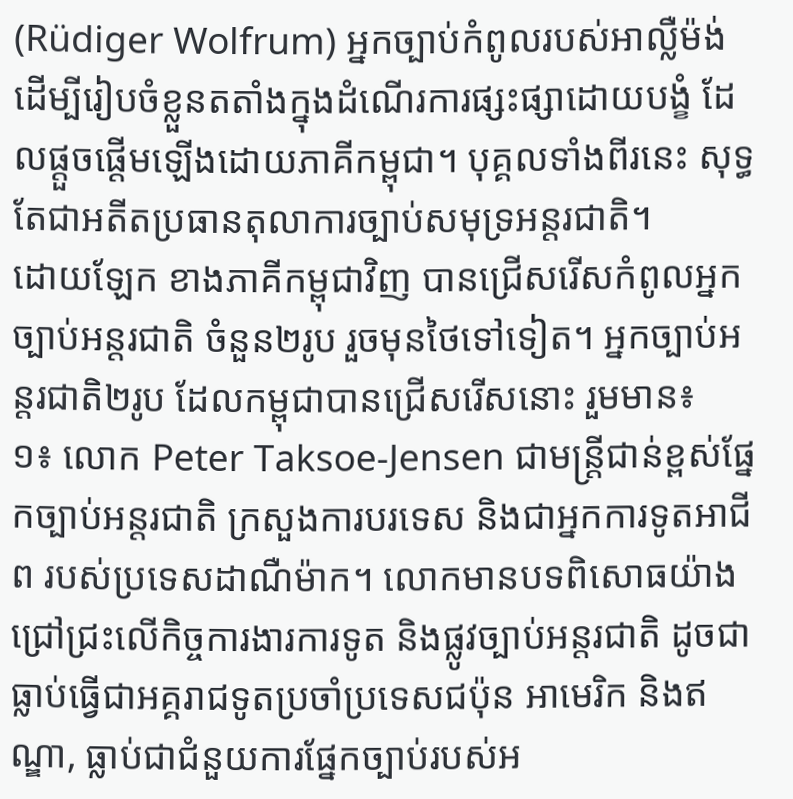(Rüdiger Wolfrum) អ្នកច្បាប់កំពូលរបស់អាល្លឺម៉ង់ ដើម្បីរៀបចំខ្លួនតតាំងក្នុងដំណើរការផ្សះផ្សាដោយបង្ខំ ដែលផ្តួចផ្តើមឡើងដោយភាគីកម្ពុជា។ បុគ្គលទាំងពីរនេះ សុទ្ធតែជាអតីតប្រធានតុលាការច្បាប់សមុទ្រអន្តរជាតិ។
ដោយឡែក ខាងភាគីកម្ពុជាវិញ បានជ្រើសរើសកំពូលអ្នកច្បាប់អន្តរជាតិ ចំនួន២រូប រួចមុនថៃទៅទៀត។ អ្នកច្បាប់អន្តរជាតិ២រូប ដែលកម្ពុជាបានជ្រើសរើសនោះ រួមមាន៖
១៖ លោក Peter Taksoe-Jensen ជាមន្រ្តីជាន់ខ្ពស់ផែ្នកច្បាប់អន្តរជាតិ ក្រសួងការបរទេស និងជាអ្នកការទូតអាជីព របស់ប្រទេសដាណឺម៉ាក។ លោកមានបទពិសោធយ៉ាងជ្រៅជ្រះលើកិច្ចការងារការទូត និងផ្លូវច្បាប់អន្តរជាតិ ដូចជាធ្លាប់ធ្វើជាអគ្គរាជទូតប្រចាំប្រទេសជប៉ុន អាមេរិក និងឥណ្ឌា, ធ្លាប់ជាជំនួយការផ្នែកច្បាប់របស់អ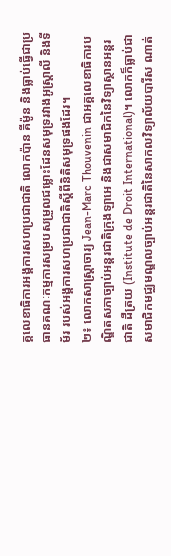គ្គលេខាធិការអង្គការសហប្រជាជាតិ លោកប៉ាន គីម៉ូន និងធ្លាប់ធ្វើជាប្រធានគណៈកម្មការសម្របសម្រួលជម្លោះដែនសមុទ្ររវាងអូស្រ្តាលី និងទីម័រ របស់អង្គការសហប្រជាជាតិស្តីពីនិតិសមុទ្រផងដែរ។
២៖ លោកសាស្រ្តាចារ្យ Jean-Marc Thouvenin ជាអគ្គលេខាធិការបណ្ឌិតសភាច្បាប់អន្តរជាតិក្រុងឡាអេ និងជាសមាជិកនៃវិទ្យាស្ថានអន្តរជាតិ ដឺត្រយ (Institute de Droit International)។ លោកក៏ធ្លាប់ជាសមាជិកមជ្ឈមណ្ឌលច្បាប់អន្តរជាតិនៃសាកលវិទ្យាល័យបារីស ណាត់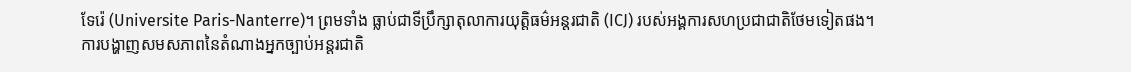ទែរ៉េ (Universite Paris-Nanterre)។ ព្រមទាំង ធ្លាប់ជាទីប្រឹក្សាតុលាការយុត្តិធម៌អន្តរជាតិ (ICJ) របស់អង្គការសហប្រជាជាតិថែមទៀតផង។
ការបង្ហាញសមសភាពនៃតំណាងអ្នកច្បាប់អន្តរជាតិ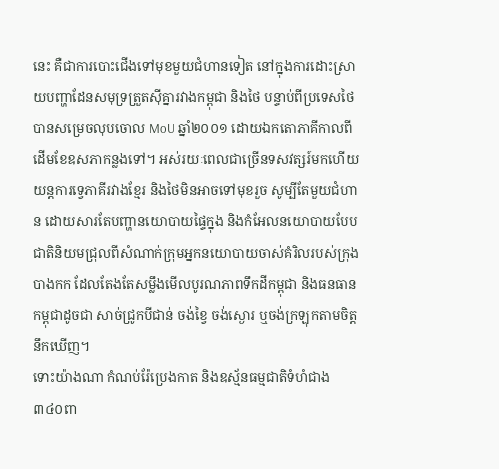នេះ គឺជាការបោះជើងទៅមុខមួយជំហានទៀត នៅក្នុងការដោះស្រាយបញ្ហាដែនសមុទ្រត្រួតស៊ីគ្នារវាងកម្ពុជា និងថៃ បន្ទាប់ពីប្រទេសថៃបានសម្រេចលុបចោល MoU ឆ្នាំ២០០១ ដោយឯកតោភាគីកាលពីដើមខែឧសភាកន្លងទៅ។ អស់រយៈពេលជាច្រើនទសវត្សរ៍មកហើយ យន្តការទ្វេភាគីរវាងខ្មែរ និងថៃមិនអាចទៅមុខរួច សូម្បីតែមួយជំហាន ដោយសារតែបញ្ហានយោបាយផ្ទៃក្នុង និងកំអែលនយោបាយបែបជាតិនិយមជ្រុលពីសំណាក់ក្រុមអ្នកនយោបាយចាស់គំរិលរបស់ក្រុងបាងកក ដែលតែងតែសម្លឹងមើលបូរណភាពទឹកដីកម្ពុជា និងធនធានកម្ពុជាដូចជា សាច់ជ្រូកបីជាន់ ចង់ខ្វៃ ចង់ស្ងោរ ឬចង់ក្រឡុកតាមចិត្តនឹកឃើញ។
ទោះយ៉ាងណា កំណប់រ៉ែប្រេងកាត និងឧស្ម័នធម្មជាតិទំហំជាង ៣៤០ពា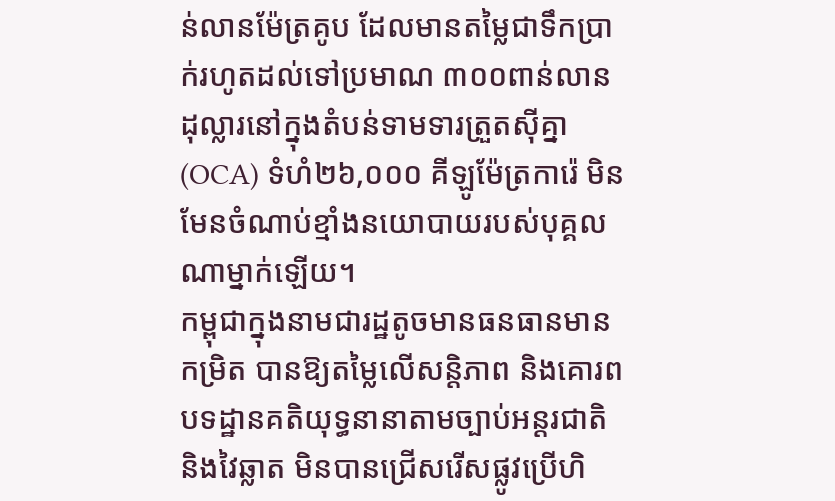ន់លានម៉ែត្រគូប ដែលមានតម្លៃជាទឹកប្រាក់រហូតដល់ទៅប្រមាណ ៣០០ពាន់លានដុល្លារនៅក្នុងតំបន់ទាមទារត្រួតស៊ីគ្នា (OCA) ទំហំ២៦,០០០ គីឡូម៉ែត្រការ៉េ មិនមែនចំណាប់ខ្មាំងនយោបាយរបស់បុគ្គលណាម្នាក់ឡើយ។
កម្ពុជាក្នុងនាមជារដ្ឋតូចមានធនធានមានកម្រិត បានឱ្យតម្លៃលើសន្តិភាព និងគោរពបទដ្ឋានគតិយុទ្ធនានាតាមច្បាប់អន្តរជាតិ និងវៃឆ្លាត មិនបានជ្រើសរើសផ្លូវប្រើហិ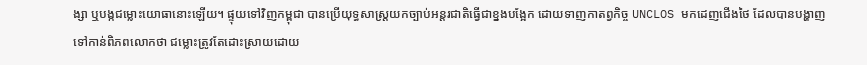ង្សា ឬបង្កជម្លោះយោធានោះឡើយ។ ផ្ទុយទៅវិញកម្ពុជា បានប្រើយុទ្ធសាស្ត្រយកច្បាប់អន្តរជាតិធ្វើជាខ្នងបង្អែក ដោយទាញកាតព្វកិច្ច UNCLOS មកដេញជើងថៃ ដែលបានបង្ហាញទៅកាន់ពិភពលោកថា ជម្លោះត្រូវតែដោះស្រាយដោយ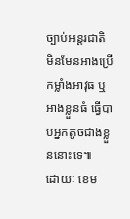ច្បាប់អន្តរជាតិ មិនមែនអាងប្រើកម្លាំងអាវុធ ឬអាងខ្លួនធំ ធ្វើបាបអ្នកតូចជាងខ្លួននោះទេ៕
ដោយៈ ខេម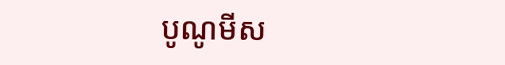បូណូមីស